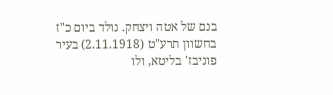בנם של אטה ויצחק. נולד ביום כ"ז בחשוון תרע"ט (2.11.1918) בעיר פוניבז' בליטא, ולו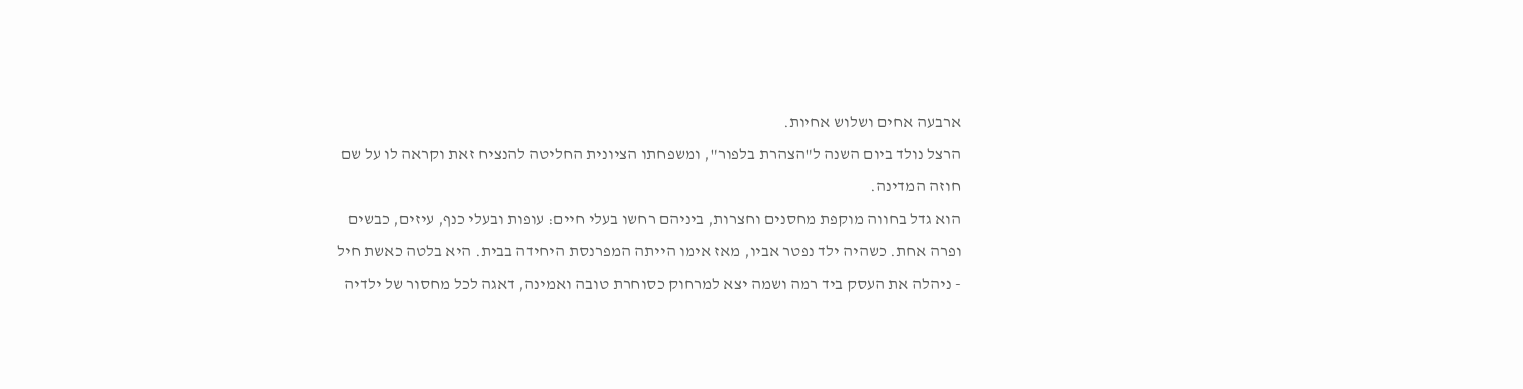ארבעה אחים ושלוש אחיות.
הרצל נולד ביום השנה ל"הצהרת בלפור", ומשפחתו הציונית החליטה להנציח זאת וקראה לו על שם חוזה המדינה.
הוא גדל בחווה מוקפת מחסנים וחצרות, ביניהם רחשו בעלי חיים: עופות ובעלי כנף, עיזים, כבשים ופרה אחת. כשהיה ילד נפטר אביו, מאז אימו הייתה המפרנסת היחידה בבית. היא בלטה כאשת חיל - ניהלה את העסק ביד רמה ושמה יצא למרחוק כסוחרת טובה ואמינה, דאגה לכל מחסור של ילדיה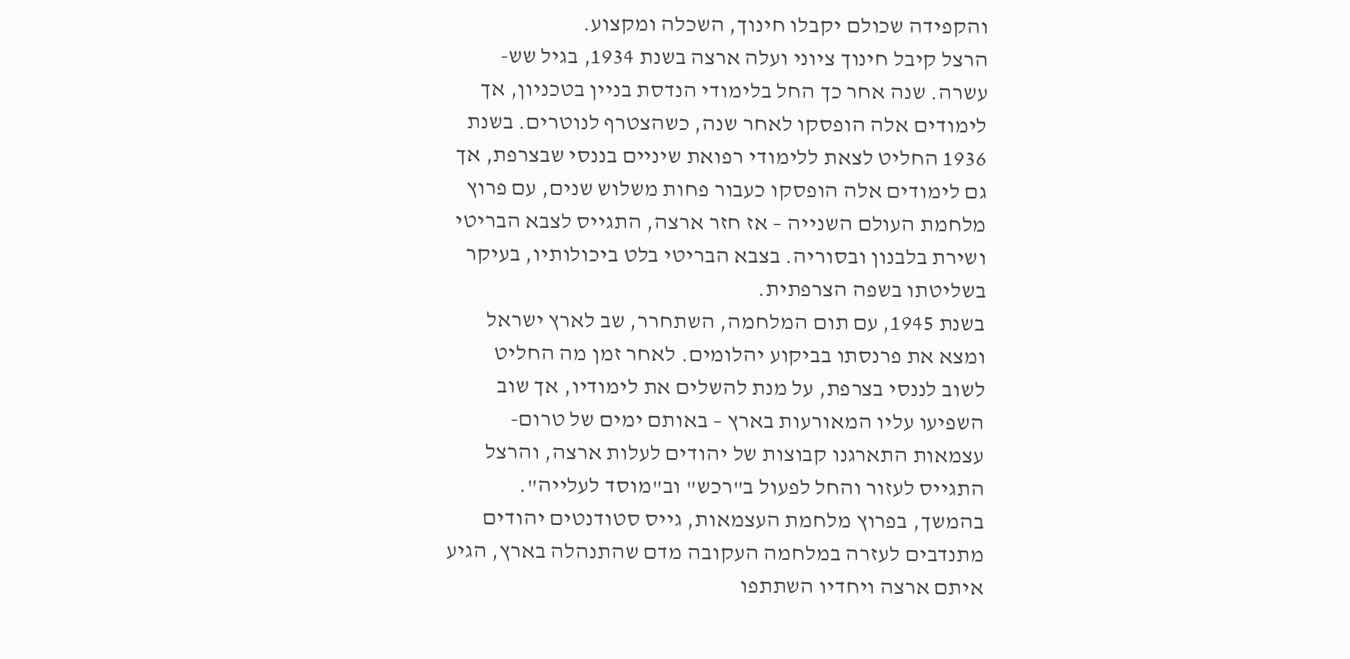והקפידה שכולם יקבלו חינוך, השכלה ומקצוע.
הרצל קיבל חינוך ציוני ועלה ארצה בשנת 1934, בגיל שש-עשרה. שנה אחר כך החל בלימודי הנדסת בניין בטכניון, אך לימודים אלה הופסקו לאחר שנה, כשהצטרף לנוטרים. בשנת 1936 החליט לצאת ללימודי רפואת שיניים בננסי שבצרפת, אך גם לימודים אלה הופסקו כעבור פחות משלוש שנים, עם פרוץ מלחמת העולם השנייה – אז חזר ארצה, התגייס לצבא הבריטי ושירת בלבנון ובסוריה. בצבא הבריטי בלט ביכולותיו, בעיקר בשליטתו בשפה הצרפתית.
בשנת 1945, עם תום המלחמה, השתחרר, שב לארץ ישראל ומצא את פרנסתו בביקוע יהלומים. לאחר זמן מה החליט לשוב לננסי בצרפת, על מנת להשלים את לימודיו, אך שוב השפיעו עליו המאורעות בארץ – באותם ימים של טרום-עצמאות התארגנו קבוצות של יהודים לעלות ארצה, והרצל התגייס לעזור והחל לפעול ב"רכש" וב"מוסד לעלייה".
בהמשך, בפרוץ מלחמת העצמאות, גייס סטודנטים יהודים מתנדבים לעזרה במלחמה העקובה מדם שהתנהלה בארץ, הגיע איתם ארצה ויחדיו השתתפו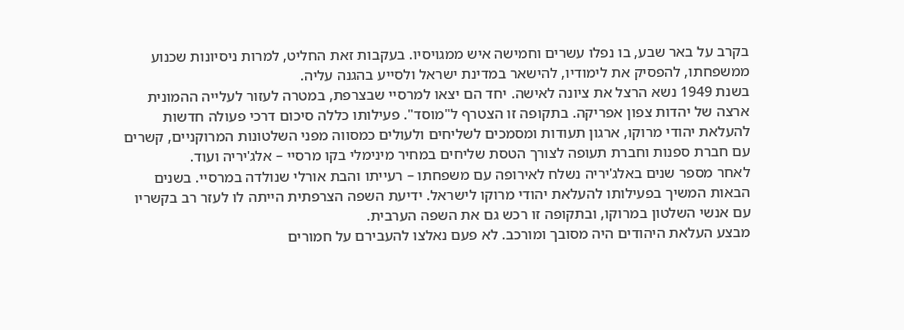בקרב על באר שבע, בו נפלו עשרים וחמישה איש ממגויסיו. בעקבות זאת החליט, למרות ניסיונות שכנוע ממשפחתו, להפסיק את לימודיו, להישאר במדינת ישראל ולסייע בהגנה עליה.
בשנת 1949 נשא הרצל את ציונה לאישה. יחד הם יצאו למרסיי שבצרפת, במטרה לעזור לעלייה ההמונית ארצה של יהדות צפון אפריקה. בתקופה זו הצטרף ל"מוסד". פעילותו כללה סיכום דרכי פעולה חדשות להעלאת יהודי מרוקו, ארגון תעודות ומסמכים לשליחים ולעולים כמסווה מפני השלטונות המרוקניים, קשרים עם חברת ספנות וחברת תעופה לצורך הטסת שליחים במחיר מינימלי בקו מרסיי – אלג'יריה ועוד.
לאחר מספר שנים באלג'יריה נשלח לאירופה עם משפחתו – רעייתו והבת אורלי שנולדה במרסיי. בשנים הבאות המשיך בפעילותו להעלאת יהודי מרוקו לישראל. ידיעת השפה הצרפתית הייתה לו לעזר רב בקשריו עם אנשי השלטון במרוקו, ובתקופה זו רכש גם את השפה הערבית.
מבצע העלאת היהודים היה מסובך ומורכב. לא פעם נאלצו להעבירם על חמורים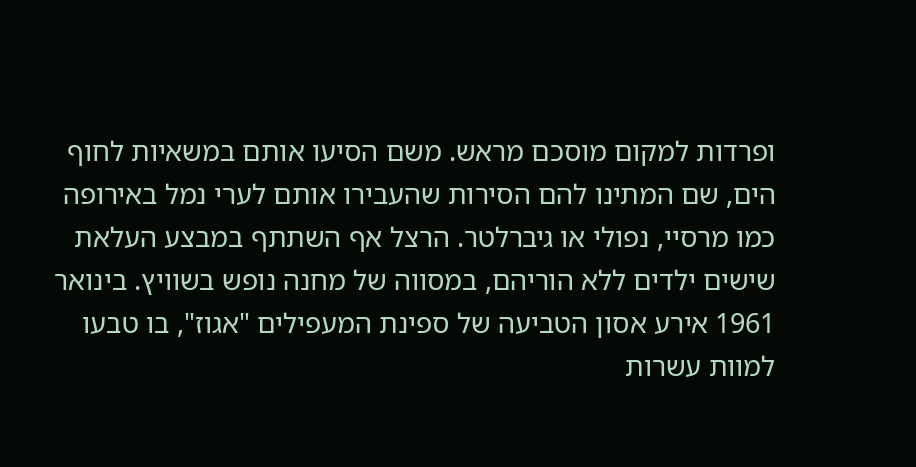ופרדות למקום מוסכם מראש. משם הסיעו אותם במשאיות לחוף הים, שם המתינו להם הסירות שהעבירו אותם לערי נמל באירופה כמו מרסיי, נפולי או גיברלטר. הרצל אף השתתף במבצע העלאת שישים ילדים ללא הוריהם, במסווה של מחנה נופש בשוויץ. בינואר 1961 אירע אסון הטביעה של ספינת המעפילים "אגוז", בו טבעו למוות עשרות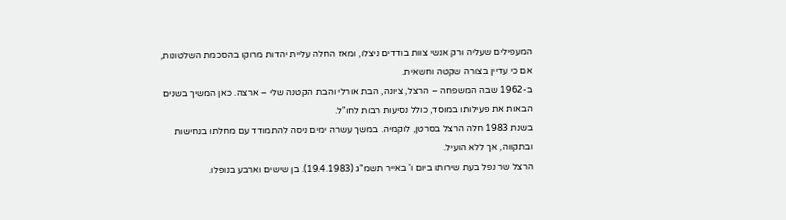המעפילים שעליה ורק אנשי צוות בודדים ניצלו, ומאז החלה עליית יהדות מרוקו בהסכמת השלטונות, אם כי עדיין בצורה שקטה וחשאית.
ב-1962 שבה המשפחה – הרצל, ציונה, הבת אורלי והבת הקטנה שלי – ארצה. כאן המשיך בשנים הבאות את פעילותו במוסד, כולל נסיעות רבות לחו"ל.
בשנת 1983 חלה הרצל בסרטן, לוקמיה. במשך עשרה ימים ניסה להתמודד עם מחלתו בנחישות ובתקווה, אך ללא הועיל.
הרצל שר נפל בעת שירותו ביום ו' באייר תשמ"ג (19.4.1983). בן שישים וארבע בנופלו.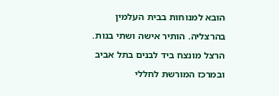הובא למנוחות בבית העלמין בהרצליה. הותיר אישה ושתי בנות.
הרצל מונצח ביד לבנים בתל אביב ובמרכז המורשת לחללי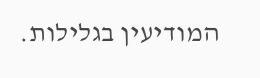המודיעין בגלילות.